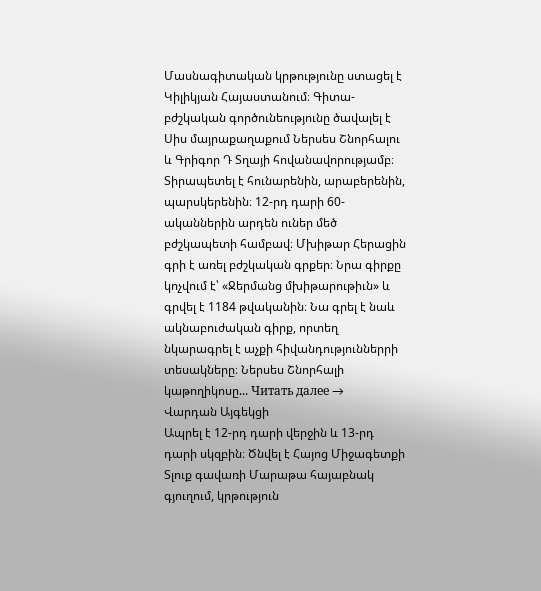Մասնագիտական կրթությունը ստացել է Կիլիկյան Հայաստանում։ Գիտա-բժշկական գործունեությունը ծավալել է Սիս մայրաքաղաքում Ներսես Շնորհալու և Գրիգոր Դ Տղայի հովանավորությամբ։ Տիրապետել է հունարենին, արաբերենին, պարսկերենին։ 12-րդ դարի 60-ականներին արդեն ուներ մեծ բժշկապետի համբավ։ Մխիթար Հերացին գրի է առել բժշկական գրքեր։ Նրա գիրքը կոչվում է՝ «Ջերմանց մխիթարութիւն» և գրվել է 1184 թվականին։ Նա գրել է նաև ակնաբուժական գիրք, որտեղ նկարագրել է աչքի հիվանդություններրի տեսակները։ Ներսես Շնորհալի կաթողիկոսը... Читать далее →
Վարդան Այգեկցի
Ապրել է 12-րդ դարի վերջին և 13-րդ դարի սկզբին։ Ծնվել է Հայոց Միջագետքի Տլուք գավառի Մարաթա հայաբնակ գյուղում, կրթություն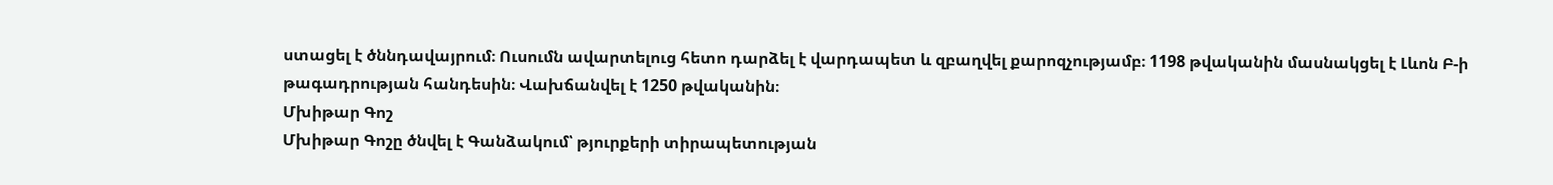ստացել է ծննդավայրում։ Ուսումն ավարտելուց հետո դարձել է վարդապետ և զբաղվել քարոզչությամբ։ 1198 թվականին մասնակցել է Լևոն Բ-ի թագադրության հանդեսին։ Վախճանվել է 1250 թվականին։
Մխիթար Գոշ
Մխիթար Գոշը ծնվել է Գանձակում՝ թյուրքերի տիրապետության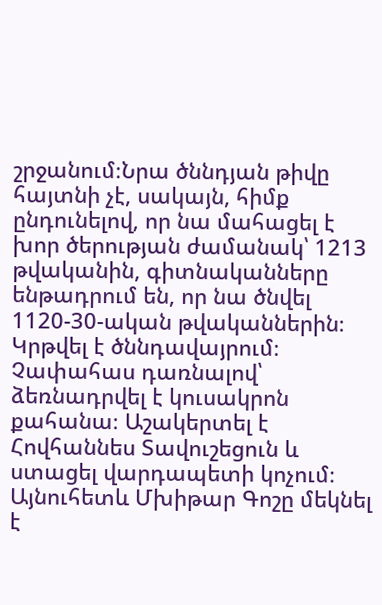շրջանում։Նրա ծննդյան թիվը հայտնի չէ, սակայն, հիմք ընդունելով, որ նա մահացել է խոր ծերության ժամանակ՝ 1213 թվականին, գիտնականները ենթադրում են, որ նա ծնվել 1120-30-ական թվականներին։ Կրթվել է ծննդավայրում։ Չափահաս դառնալով՝ ձեռնադրվել է կուսակրոն քահանա։ Աշակերտել է Հովհաննես Տավուշեցուն և ստացել վարդապետի կոչում։ Այնուհետև Մխիթար Գոշը մեկնել է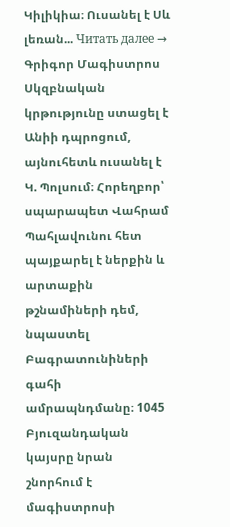Կիլիկիա։ Ուսանել է Սև լեռան... Читать далее →
Գրիգոր Մագիստրոս
Սկզբնական կրթությունը ստացել է Անիի դպրոցում, այնուհետև ուսանել է Կ. Պոլսում։ Հորեղբոր՝ սպարապետ Վահրամ Պահլավունու հետ պայքարել է ներքին և արտաքին թշնամիների դեմ, նպաստել Բագրատունիների գահի ամրապնդմանը։ 1045 Բյուզանդական կայսրը նրան շնորհում է մագիստրոսի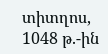տիտղոս, 1048 թ.-ին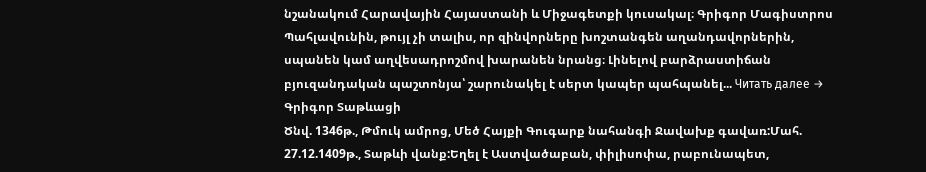նշանակում Հարավային Հայաստանի և Միջագետքի կուսակալ։ Գրիգոր Մագիստրոս Պահլավունին, թույլ չի տալիս, որ զինվորները խոշտանգեն աղանդավորներին, սպանեն կամ աղվեսադրոշմով խարանեն նրանց։ Լինելով բարձրաստիճան բյուզանդական պաշտոնյա՝ շարունակել է սերտ կապեր պահպանել... Читать далее →
Գրիգոր Տաթևացի
Ծնվ. 1346թ., Թմուկ ամրոց, Մեծ Հայքի Գուգարք նահանգի Ջավախք գավառ:Մահ. 27.12.1409թ., Տաթևի վանք:Եղել է Աստվածաբան, փիլիսոփա, րաբունապետ,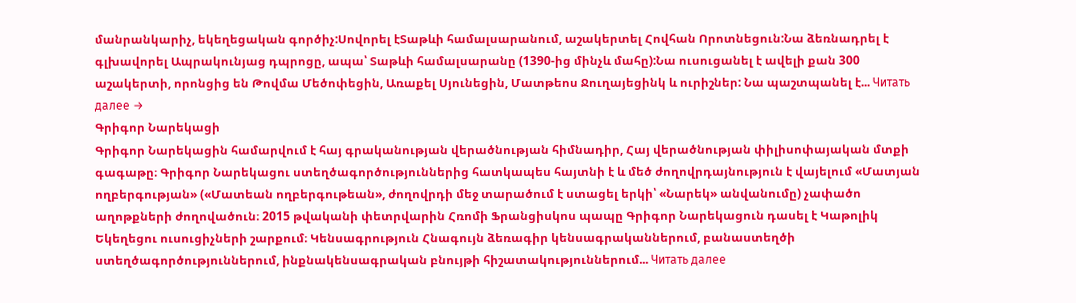մանրանկարիչ, եկեղեցական գործիչ:Սովորել էՏաթևի համալսարանում, աշակերտել Հովհան Որոտնեցուն:Նա ձեռնադրել է գլխավորել Ապրակունյաց դպրոցը, ապա՝ Տաթևի համալսարանը (1390-ից մինչև մահը):Նա ուսուցանել է ավելի քան 300 աշակերտի, որոնցից են Թովմա Մեծոփեցին, Առաքել Սյունեցին, Մատթեոս Ջուղայեցինկ և ուրիշներ: Նա պաշտպանել է... Читать далее →
Գրիգոր Նարեկացի
Գրիգոր Նարեկացին համարվում է հայ գրականության վերածնության հիմնադիր, Հայ վերածնության փիլիսոփայական մտքի գագաթը։ Գրիգոր Նարեկացու ստեղծագործություններից հատկապես հայտնի է և մեծ ժողովրդայնություն է վայելում «Մատյան ողբերգության» («Մատեան ողբերգութեան», ժողովրդի մեջ տարածում է ստացել երկի՝ «Նարեկ» անվանումը) չափածո աղոթքների ժողովածուն։ 2015 թվականի փետրվարին Հռոմի Ֆրանցիսկոս պապը Գրիգոր Նարեկացուն դասել է Կաթոլիկ Եկեղեցու ուսուցիչների շարքում։ Կենսագրություն Հնագույն ձեռագիր կենսագրականներում, բանաստեղծի ստեղծագործություններում, ինքնակենսագրական բնույթի հիշատակություններում... Читать далее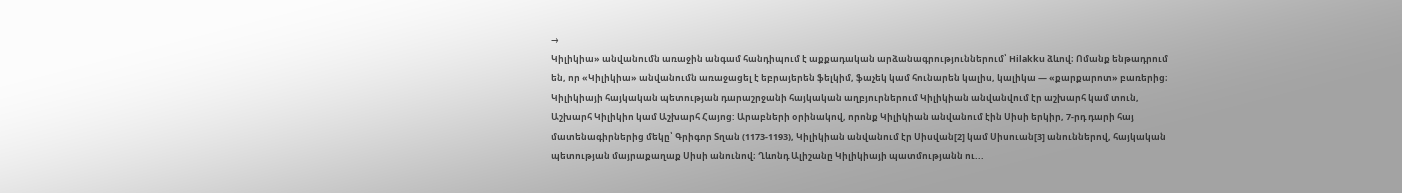→
Կիլիկիա» անվանումն առաջին անգամ հանդիպում է աքքադական արձանագրություններում՝ Hilakku ձևով։ Ոմանք ենթադրում են, որ «Կիլիկիա» անվանումն առաջացել է եբրայերեն ֆելկիմ, ֆաչեկ կամ հունարեն կալիս, կալիկա ― «քարքարոտ» բառերից։ Կիլիկիայի հայկական պետության դարաշրջանի հայկական աղբյուրներում Կիլիկիան անվանվում էր աշխարհ կամ տուն, Աշխարհ Կիլիկիո կամ Աշխարհ Հայոց: Արաբների օրինակով, որոնք Կիլիկիան անվանում էին Սիսի երկիր, 7-րդ դարի հայ մատենագիրներից մեկը՝ Գրիգոր Տղան (1173-1193), Կիլիկիան անվանում էր Սիսվան[2] կամ Սիսուան[3] անուններով, հայկական պետության մայրաքաղաք Սիսի անունով։ Ղևոնդ Ալիշանը Կիլիկիայի պատմությանն ու...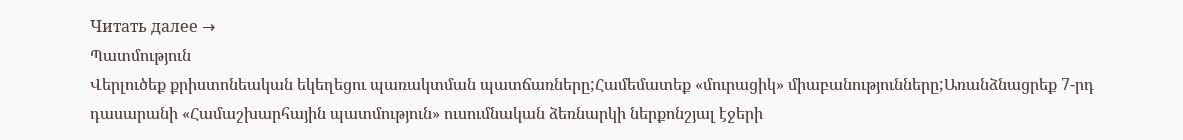Читать далее →
Պատմություն
Վերլուծեք քրիստոնեական եկեղեցու պառակտման պատճառները;Համեմատեք «մուրացիկ» միաբանությունները;Առանձնացրեք 7-րդ դասարանի «Համաշխարհային պատմություն» ուսումնական ձեռնարկի ներքոնշյալ էջերի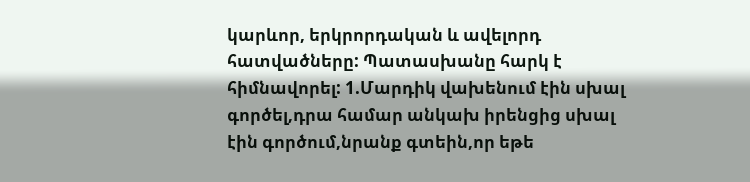կարևոր, երկրորդական և ավելորդ հատվածները: Պատասխանը հարկ է հիմնավորել: 1.Մարդիկ վախենում էին սխալ գործել,դրա համար անկախ իրենցից սխալ էին գործում,նրանք գտեին,որ եթե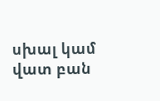սխալ կամ վատ բան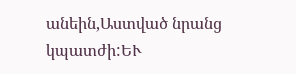անեին,Աստված նրանց կպատժի:ԵՒ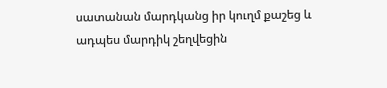սատանան մարդկանց իր կուղմ քաշեց և ադպես մարդիկ շեղվեցին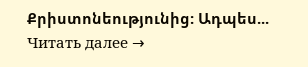Քրիստոնեությունից: Ադպես... Читать далее →